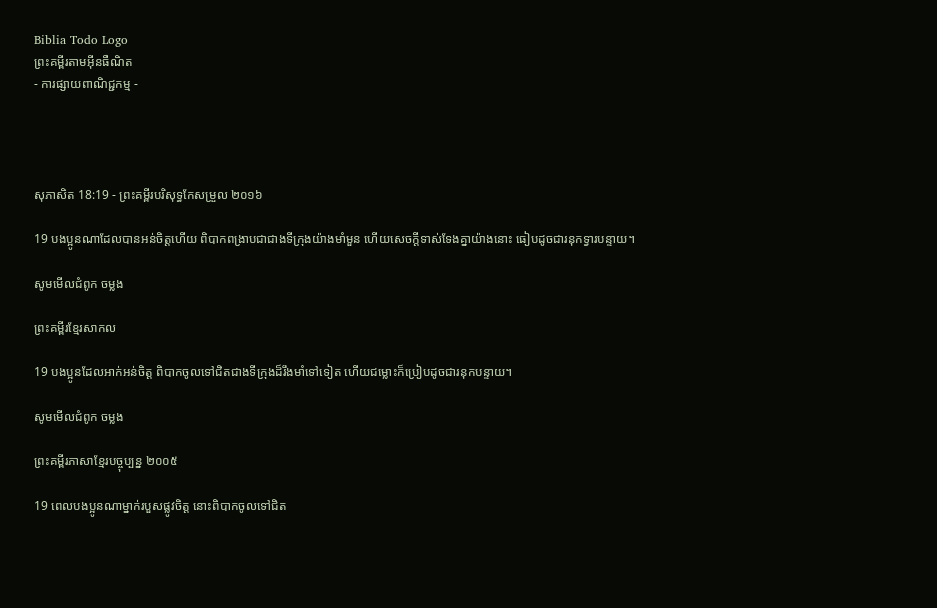Biblia Todo Logo
ព្រះគម្ពីរតាមអ៊ីនធឺណិត
- ការផ្សាយពាណិជ្ជកម្ម -




សុភា‌សិត 18:19 - ព្រះគម្ពីរបរិសុទ្ធកែសម្រួល ២០១៦

19 បង‌ប្អូនណាដែលបានអន់ចិត្តហើយ ពិបាកពង្រាបជាជាងទីក្រុងយ៉ាងមាំ‌មួន ហើយសេចក្ដីទាស់‌ទែងគ្នាយ៉ាងនោះ ធៀបដូចជារនុកទ្វារបន្ទាយ។

សូមមើលជំពូក ចម្លង

ព្រះគម្ពីរខ្មែរសាកល

19 បងប្អូនដែលអាក់អន់ចិត្ត ពិបាកចូលទៅជិតជាងទីក្រុងដ៏រឹងមាំទៅទៀត ហើយជម្លោះក៏ប្រៀបដូចជារនុកបន្ទាយ។

សូមមើលជំពូក ចម្លង

ព្រះគម្ពីរភាសាខ្មែរបច្ចុប្បន្ន ២០០៥

19 ពេលបងប្អូនណាម្នាក់របួសផ្លូវចិត្ត នោះពិបាកចូលទៅជិត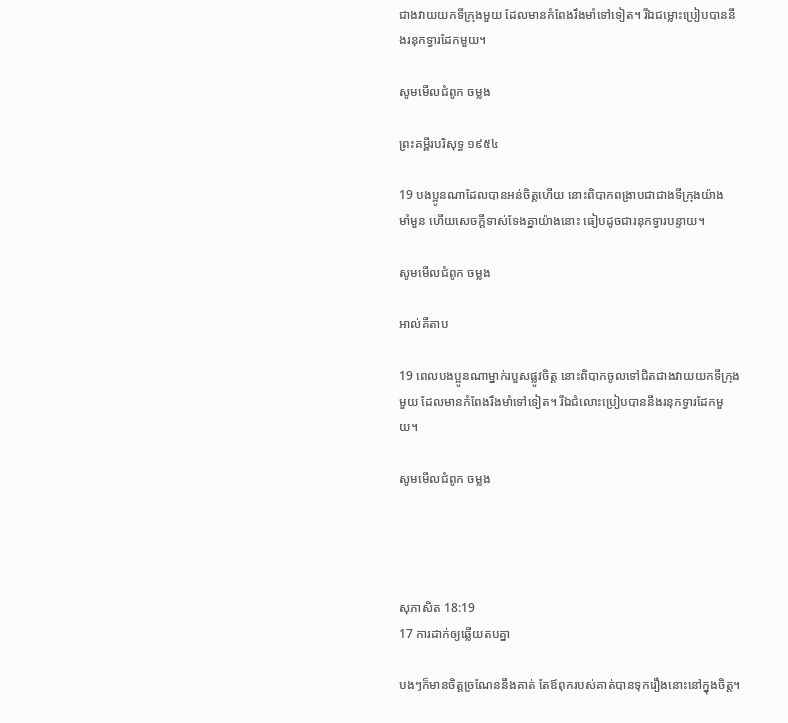ជាងវាយយកទីក្រុងមួយ ដែលមានកំពែងរឹង‌មាំទៅទៀត។ រីឯជម្លោះប្រៀបបាននឹងរនុកទ្វារដែកមួយ។

សូមមើលជំពូក ចម្លង

ព្រះគម្ពីរបរិសុទ្ធ ១៩៥៤

19 បងប្អូនណាដែលបានអន់ចិត្តហើយ នោះពិបាកពង្រាបជាជាងទីក្រុងយ៉ាងមាំ‌មួន ហើយសេចក្ដីទាស់‌ទែងគ្នាយ៉ាងនោះ ធៀបដូចជារនុកទ្វារបន្ទាយ។

សូមមើលជំពូក ចម្លង

អាល់គីតាប

19 ពេលបងប្អូនណាម្នាក់របួសផ្លូវចិត្ត នោះពិបាកចូលទៅជិតជាងវាយយកទីក្រុងមួយ ដែលមានកំពែងរឹង‌មាំទៅទៀត។ រីឯជំលោះប្រៀបបាននឹងរនុកទ្វារដែកមួយ។

សូមមើលជំពូក ចម្លង




សុភា‌សិត 18:19
17 ការដាក់ឲ្យឆ្លើយតបគ្នា

បងៗក៏មានចិត្តច្រណែននឹងគាត់ តែឪពុករបស់គាត់បានទុករឿងនោះនៅក្នុងចិត្ត។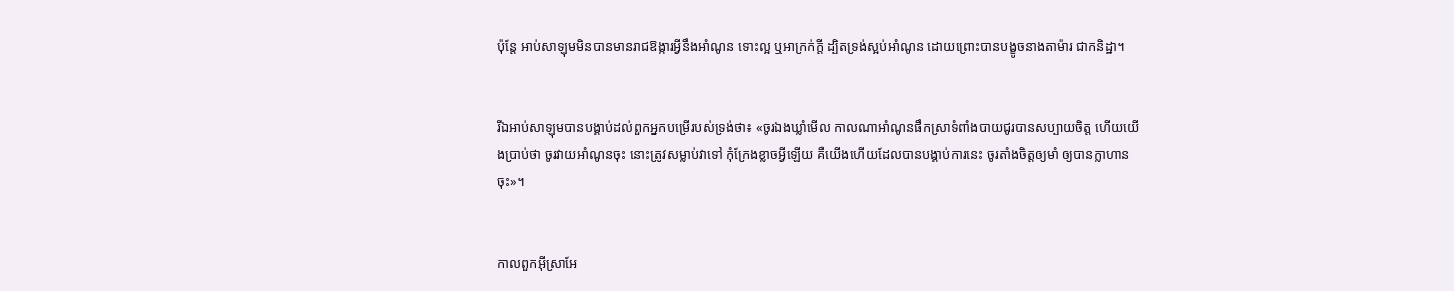ប៉ុន្តែ អាប់សា‌ឡុមមិនបានមានរាជ‌ឱង្ការអ្វីនឹងអាំណូន ទោះល្អ ឬអា‌ក្រក់ក្តី ដ្បិតទ្រង់ស្អប់អាំណូន ដោយព្រោះបានបង្ខូចនាងតាម៉ារ ជាកនិដ្ឋា។


រីឯអាប់សា‌ឡុមបានបង្គាប់ដល់ពួកអ្នកបម្រើរបស់ទ្រង់ថា៖ «ចូរឯងឃ្លាំមើល កាលណាអាំណូនផឹកស្រាទំពាំង‌បាយ‌ជូរបានសប្បាយចិត្ត ហើយយើងប្រាប់ថា ចូរវាយអាំណូនចុះ នោះត្រូវសម្លាប់វាទៅ កុំក្រែងខ្លាចអ្វីឡើយ គឺយើងហើយដែលបានបង្គាប់ការនេះ ចូរតាំងចិត្តឲ្យមាំ ឲ្យបានក្លាហានចុះ»។


កាលពួកអ៊ីស្រា‌អែ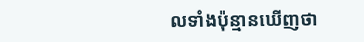លទាំងប៉ុន្មានឃើញថា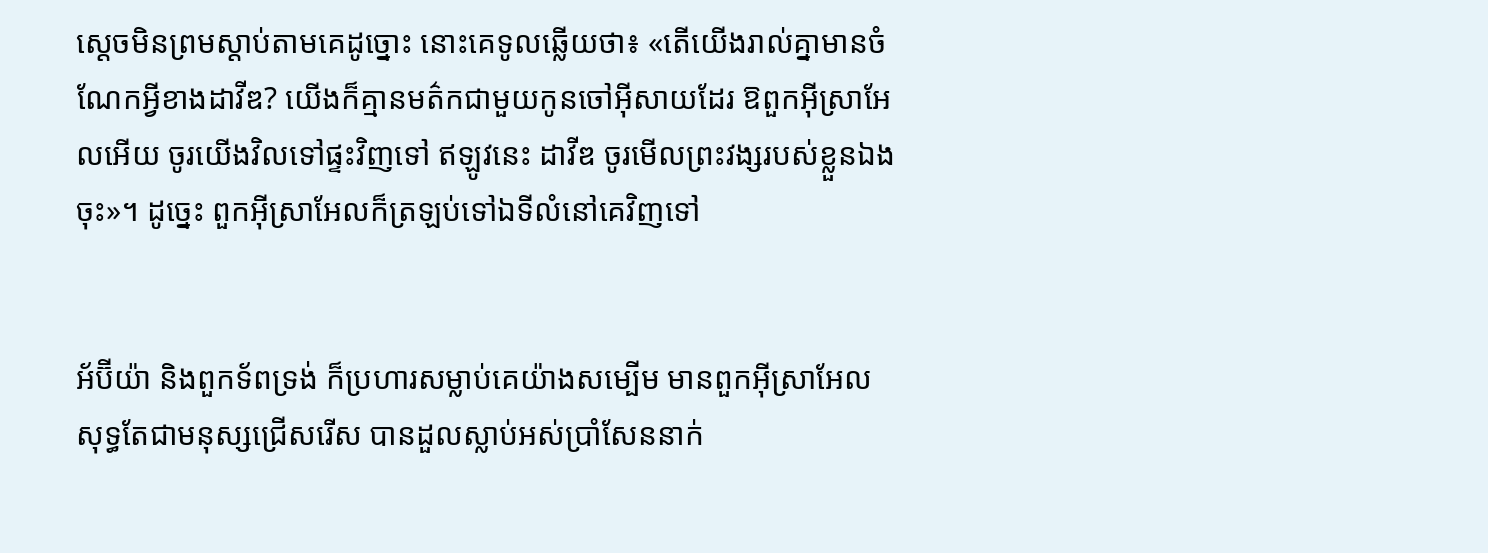ស្តេចមិនព្រមស្តាប់តាមគេដូច្នោះ នោះគេទូលឆ្លើយថា៖ «តើយើងរាល់គ្នាមានចំណែកអ្វីខាងដាវីឌ? យើងក៏គ្មានមត៌កជា‌មួយកូនចៅអ៊ីសាយដែរ ឱពួកអ៊ីស្រា‌អែលអើយ ចូរយើងវិលទៅផ្ទះវិញទៅ ឥឡូវនេះ ដាវីឌ ចូរមើលព្រះ‌វង្សរបស់ខ្លួនឯងចុះ»។ ដូច្នេះ ពួកអ៊ីស្រា‌អែលក៏ត្រឡប់ទៅឯទីលំនៅគេវិញទៅ


អ័ប៊ីយ៉ា និងពួកទ័ពទ្រង់ ក៏ប្រហារសម្លាប់គេយ៉ាងសម្បើម មានពួកអ៊ីស្រា‌អែល សុទ្ធតែជាមនុស្សជ្រើស‌រើស បានដួលស្លាប់អស់ប្រាំសែននាក់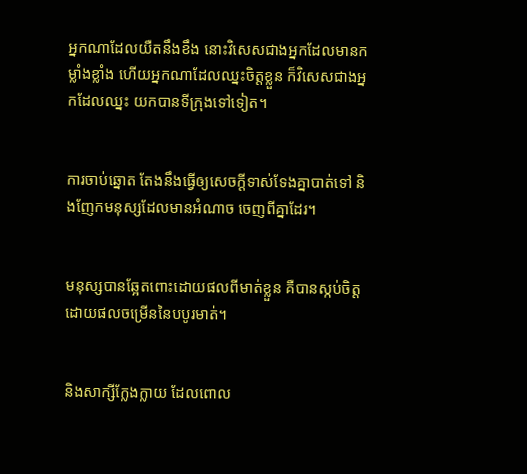អ្នកណាដែលយឺតនឹងខឹង នោះវិសេសជាងអ្នកដែលមានកម្លាំងខ្លាំង ហើយអ្នកណាដែលឈ្នះចិត្តខ្លួន ក៏វិសេសជាងអ្នកដែលឈ្នះ យកបានទីក្រុងទៅទៀត។


ការចាប់ឆ្នោត តែងនឹងធ្វើឲ្យសេចក្ដីទាស់ទែងគ្នាបាត់ទៅ និងញែកមនុស្សដែលមានអំណាច ចេញពីគ្នាដែរ។


មនុស្សបានឆ្អែតពោះដោយផលពីមាត់ខ្លួន គឺបានស្កប់ចិត្តដោយផលចម្រើននៃបបូរមាត់។


និងសាក្សីក្លែង‌ក្លាយ ដែលពោល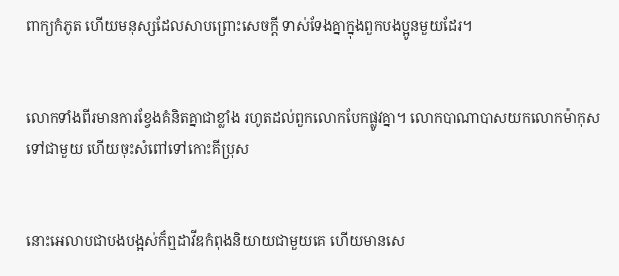ពាក្យកំភូត ហើយមនុស្សដែលសាប‌ព្រោះសេចក្ដី ទាស់‌ទែងគ្នាក្នុងពួកបង‌ប្អូនមួយដែរ។


លោកទាំងពីរមានការខ្វែងគំនិតគ្នាជាខ្លាំង រហូតដល់ពួកលោកបែកផ្លូវគ្នា។ លោកបា‌ណា‌បាសយកលោកម៉ាកុសទៅជាមួយ ហើយចុះសំពៅទៅកោះគីប្រុស


នោះអេលាបជាបងបង្អស់ក៏ឮដាវីឌកំពុងនិយាយជា‌មួយគេ ហើយមានសេ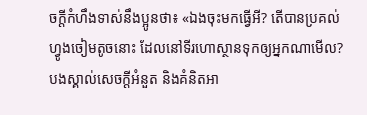ចក្ដីកំហឹងទាស់នឹងប្អូនថា៖ «ឯងចុះមកធ្វើអី? តើបានប្រគល់ហ្វូងចៀមតូចនោះ ដែលនៅទីរហោ‌ស្ថានទុកឲ្យអ្នកណាមើល? បងស្គាល់សេចក្ដីអំនួត និងគំនិតអា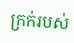ក្រក់របស់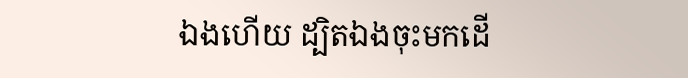ឯងហើយ ដ្បិតឯងចុះមកដើ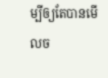ម្បីឲ្យតែបានមើលច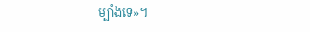ម្បាំងទេ»។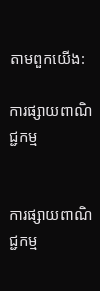តាមពួកយើង:

ការផ្សាយពាណិជ្ជកម្ម


ការផ្សាយពាណិជ្ជកម្ម